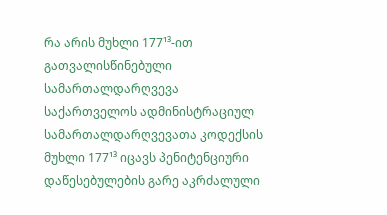რა არის მუხლი 177¹³-ით გათვალისწინებული სამართალდარღვევა
საქართველოს ადმინისტრაციულ სამართალდარღვევათა კოდექსის მუხლი 177¹³ იცავს პენიტენციური დაწესებულების გარე აკრძალული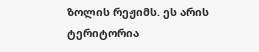ზოლის რეჟიმს. ეს არის ტერიტორია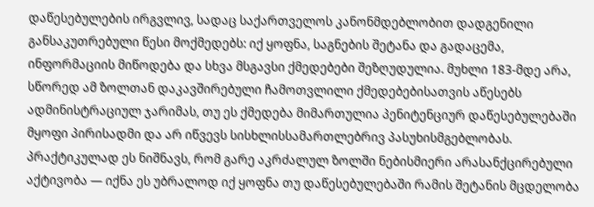დაწესებულების ირგვლივ, სადაც საქართველოს კანონმდებლობით დადგენილი განსაკუთრებული წესი მოქმედებს: იქ ყოფნა, საგნების შეტანა და გადაცემა, ინფორმაციის მიწოდება და სხვა მსგავსი ქმედებები შეზღუდულია. მუხლი 183-მდე არა, სწორედ ამ ზოლთან დაკავშირებული ჩამოთვლილი ქმედებებისათვის აწესებს ადმინისტრაციულ ჯარიმას, თუ ეს ქმედება მიმართულია პენიტენციურ დაწესებულებაში მყოფი პირისადმი და არ იწვევს სისხლისსამართლებრივ პასუხისმგებლობას.
პრაქტიკულად ეს ნიშნავს, რომ გარე აკრძალულ ზოლში ნებისმიერი არასანქცირებული აქტივობა — იქნა ეს უბრალოდ იქ ყოფნა თუ დაწესებულებაში რამის შეტანის მცდელობა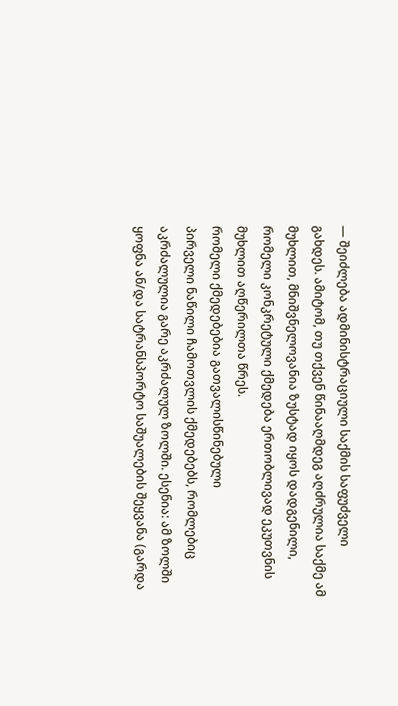— შეიძლება ადმინისტრაციული საქმის საფუძველი გახდეს. ამიტომ, თუ თქვენ წინააღმდეგ აღძრულია საქმე ამ მუხლით, მნიშვნელოვანია ზუსტად იყოს დადგენილი, რომელი კონკრეტული ქმედება ერთობლივად ეკუთვნის მუხლით აღწერილთა წრეს.
რომელი ქმედებებია გათვალისწინებული
პირველი ნაწილი ჩამოთვლის ქმედებებს, რომლებიც აკრძალულია გარე აკრძალულ ზოლში. ესენია: ამ ზოლში ყოფნა ან/და სატრანსპორტო საშუალების შეყვანა (გარდა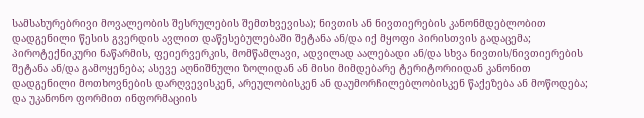სამსახურებრივი მოვალეობის შესრულების შემთხვევისა); ნივთის ან ნივთიერების კანონმდებლობით დადგენილი წესის გვერდის ავლით დაწესებულებაში შეტანა ან/და იქ მყოფი პირისთვის გადაცემა; პიროტექნიკური ნაწარმის, ფეიერვერკის, მომწამლავი, ადვილად აალებადი ან/და სხვა ნივთის/ნივთიერების შეტანა ან/და გამოყენება; ასევე აღნიშნული ზოლიდან ან მისი მიმდებარე ტერიტორიიდან კანონით დადგენილი მოთხოვნების დარღვევისკენ, არეულობისკენ ან დაუმორჩილებლობისკენ წაქეზება ან მოწოდება; და უკანონო ფორმით ინფორმაციის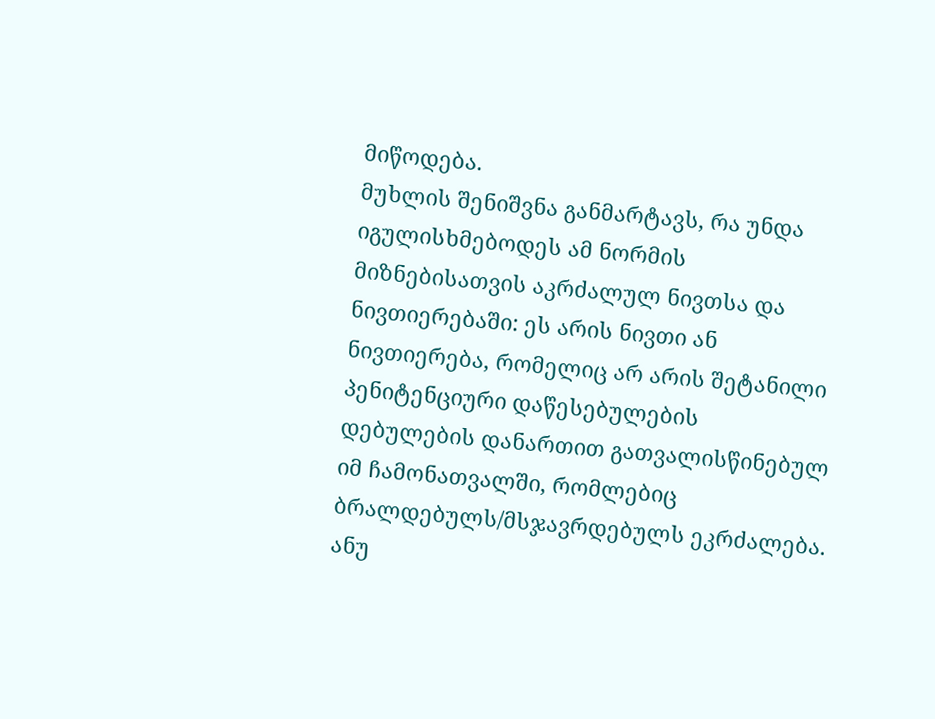მიწოდება.
მუხლის შენიშვნა განმარტავს, რა უნდა იგულისხმებოდეს ამ ნორმის მიზნებისათვის აკრძალულ ნივთსა და ნივთიერებაში: ეს არის ნივთი ან ნივთიერება, რომელიც არ არის შეტანილი პენიტენციური დაწესებულების დებულების დანართით გათვალისწინებულ იმ ჩამონათვალში, რომლებიც ბრალდებულს/მსჯავრდებულს ეკრძალება. ანუ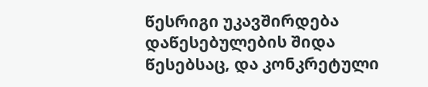წესრიგი უკავშირდება დაწესებულების შიდა წესებსაც, და კონკრეტული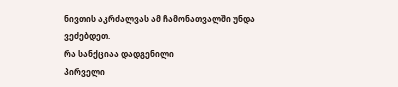ნივთის აკრძალვას ამ ჩამონათვალში უნდა ვეძებდეთ.
რა სანქციაა დადგენილი
პირველი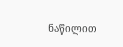ნაწილით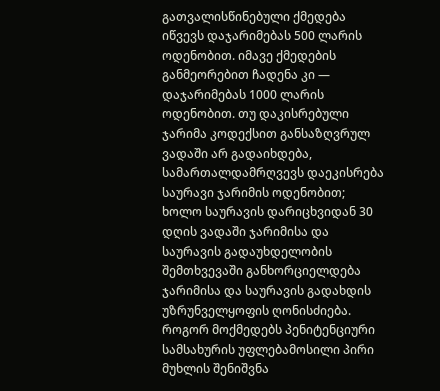გათვალისწინებული ქმედება იწვევს დაჯარიმებას 500 ლარის ოდენობით. იმავე ქმედების განმეორებით ჩადენა კი — დაჯარიმებას 1000 ლარის ოდენობით. თუ დაკისრებული ჯარიმა კოდექსით განსაზღვრულ ვადაში არ გადაიხდება, სამართალდამრღვევს დაეკისრება საურავი ჯარიმის ოდენობით; ხოლო საურავის დარიცხვიდან 30 დღის ვადაში ჯარიმისა და საურავის გადაუხდელობის შემთხვევაში განხორციელდება ჯარიმისა და საურავის გადახდის უზრუნველყოფის ღონისძიება.
როგორ მოქმედებს პენიტენციური სამსახურის უფლებამოსილი პირი
მუხლის შენიშვნა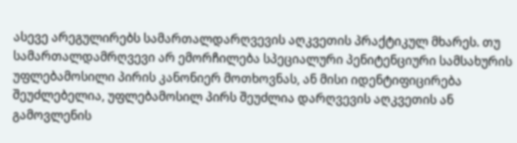ასევე არეგულირებს სამართალდარღვევის აღკვეთის პრაქტიკულ მხარეს. თუ სამართალდამრღვევი არ ემორჩილება სპეციალური პენიტენციური სამსახურის უფლებამოსილი პირის კანონიერ მოთხოვნას, ან მისი იდენტიფიცირება შეუძლებელია, უფლებამოსილ პირს შეუძლია დარღვევის აღკვეთის ან გამოვლენის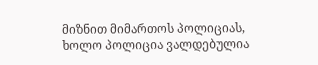მიზნით მიმართოს პოლიციას, ხოლო პოლიცია ვალდებულია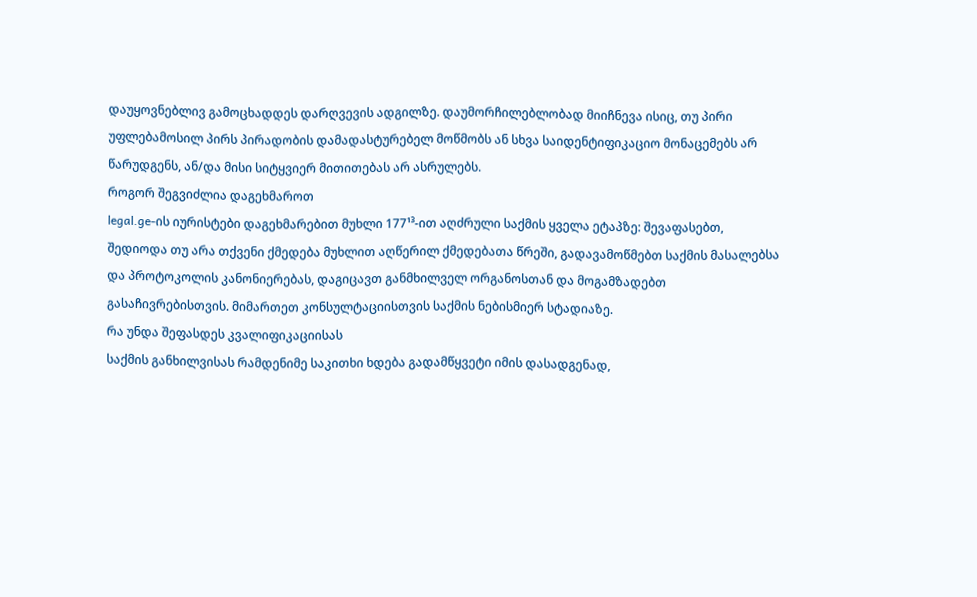დაუყოვნებლივ გამოცხადდეს დარღვევის ადგილზე. დაუმორჩილებლობად მიიჩნევა ისიც, თუ პირი უფლებამოსილ პირს პირადობის დამადასტურებელ მოწმობს ან სხვა საიდენტიფიკაციო მონაცემებს არ წარუდგენს, ან/და მისი სიტყვიერ მითითებას არ ასრულებს.
როგორ შეგვიძლია დაგეხმაროთ
legal.ge-ის იურისტები დაგეხმარებით მუხლი 177¹³-ით აღძრული საქმის ყველა ეტაპზე: შევაფასებთ, შედიოდა თუ არა თქვენი ქმედება მუხლით აღწერილ ქმედებათა წრეში, გადავამოწმებთ საქმის მასალებსა და პროტოკოლის კანონიერებას, დაგიცავთ განმხილველ ორგანოსთან და მოგამზადებთ გასაჩივრებისთვის. მიმართეთ კონსულტაციისთვის საქმის ნებისმიერ სტადიაზე.
რა უნდა შეფასდეს კვალიფიკაციისას
საქმის განხილვისას რამდენიმე საკითხი ხდება გადამწყვეტი იმის დასადგენად,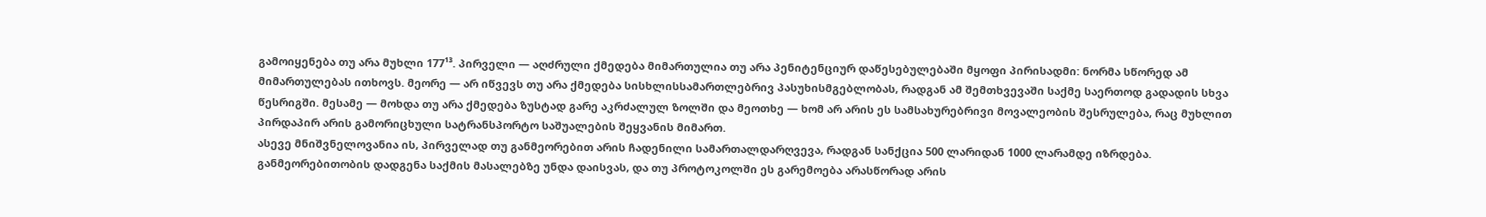გამოიყენება თუ არა მუხლი 177¹³. პირველი — აღძრული ქმედება მიმართულია თუ არა პენიტენციურ დაწესებულებაში მყოფი პირისადმი: ნორმა სწორედ ამ მიმართულებას ითხოვს. მეორე — არ იწვევს თუ არა ქმედება სისხლისსამართლებრივ პასუხისმგებლობას, რადგან ამ შემთხვევაში საქმე საერთოდ გადადის სხვა წესრიგში. მესამე — მოხდა თუ არა ქმედება ზუსტად გარე აკრძალულ ზოლში და მეოთხე — ხომ არ არის ეს სამსახურებრივი მოვალეობის შესრულება, რაც მუხლით პირდაპირ არის გამორიცხული სატრანსპორტო საშუალების შეყვანის მიმართ.
ასევე მნიშვნელოვანია ის, პირველად თუ განმეორებით არის ჩადენილი სამართალდარღვევა, რადგან სანქცია 500 ლარიდან 1000 ლარამდე იზრდება. განმეორებითობის დადგენა საქმის მასალებზე უნდა დაისვას, და თუ პროტოკოლში ეს გარემოება არასწორად არის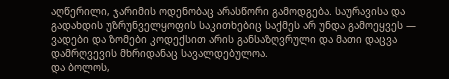აღწერილი, ჯარიმის ოდენობაც არასწორი გამოდგება. საურავისა და გადახდის უზრუნველყოფის საკითხებიც საქმეს არ უნდა გამოეყვეს — ვადები და ზომები კოდექსით არის განსაზღვრული და მათი დაცვა დამრღვევის მხრიდანაც სავალდებულოა.
და ბოლოს,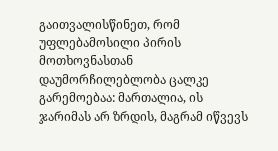გაითვალისწინეთ, რომ უფლებამოსილი პირის მოთხოვნასთან დაუმორჩილებლობა ცალკე გარემოებაა: მართალია, ის ჯარიმას არ ზრდის, მაგრამ იწვევს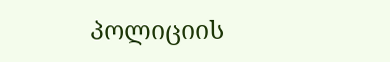პოლიციის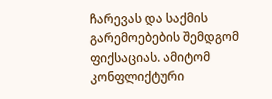ჩარევას და საქმის გარემოებების შემდგომ ფიქსაციას. ამიტომ კონფლიქტური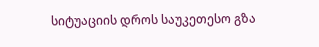სიტუაციის დროს საუკეთესო გზა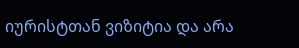იურისტთან ვიზიტია და არა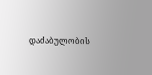დაძაბულობის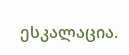ესკალაცია.